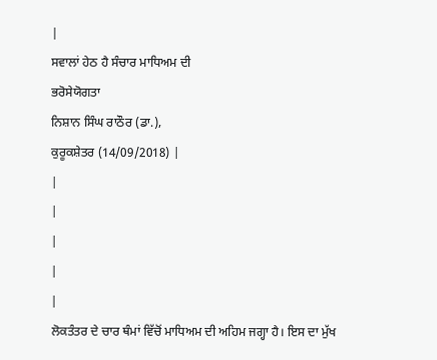|
ਸਵਾਲਾਂ ਹੇਠ ਹੈ ਸੰਚਾਰ ਮਾਧਿਅਮ ਦੀ
ਭਰੋਸੇਯੋਗਤਾ
ਨਿਸ਼ਾਨ ਸਿੰਘ ਰਾਠੌਰ (ਡਾ.),
ਕੁਰੂਕਸ਼ੇਤਰ (14/09/2018) |
|
|
|
|
|
ਲੋਕਤੰਤਰ ਦੇ ਚਾਰ ਥੰਮਾਂ ਵਿੱਚੋਂ ਮਾਧਿਅਮ ਦੀ ਅਹਿਮ ਜਗ੍ਹਾ ਹੈ। ਇਸ ਦਾ ਮੁੱਖ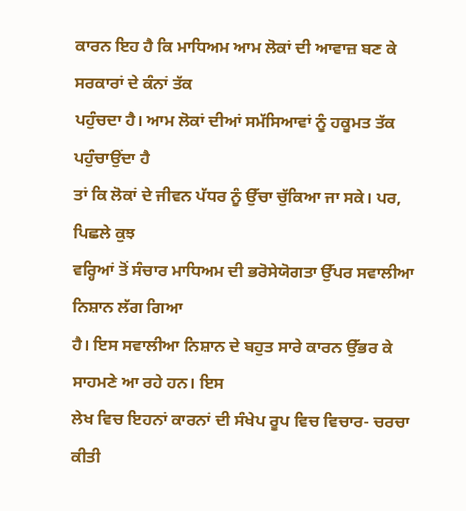ਕਾਰਨ ਇਹ ਹੈ ਕਿ ਮਾਧਿਅਮ ਆਮ ਲੋਕਾਂ ਦੀ ਆਵਾਜ਼ ਬਣ ਕੇ ਸਰਕਾਰਾਂ ਦੇ ਕੰਨਾਂ ਤੱਕ
ਪਹੁੰਚਦਾ ਹੈ। ਆਮ ਲੋਕਾਂ ਦੀਆਂ ਸਮੱਸਿਆਵਾਂ ਨੂੰ ਹਕੂਮਤ ਤੱਕ ਪਹੁੰਚਾਉਂਦਾ ਹੈ
ਤਾਂ ਕਿ ਲੋਕਾਂ ਦੇ ਜੀਵਨ ਪੱਧਰ ਨੂੰ ਉੱਚਾ ਚੁੱਕਿਆ ਜਾ ਸਕੇ। ਪਰ, ਪਿਛਲੇ ਕੁਝ
ਵਰ੍ਹਿਆਂ ਤੋਂ ਸੰਚਾਰ ਮਾਧਿਅਮ ਦੀ ਭਰੋਸੇਯੋਗਤਾ ਉੱਪਰ ਸਵਾਲੀਆ ਨਿਸ਼ਾਨ ਲੱਗ ਗਿਆ
ਹੈ। ਇਸ ਸਵਾਲੀਆ ਨਿਸ਼ਾਨ ਦੇ ਬਹੁਤ ਸਾਰੇ ਕਾਰਨ ਉੱਭਰ ਕੇ ਸਾਹਮਣੇ ਆ ਰਹੇ ਹਨ। ਇਸ
ਲੇਖ ਵਿਚ ਇਹਨਾਂ ਕਾਰਨਾਂ ਦੀ ਸੰਖੇਪ ਰੂਪ ਵਿਚ ਵਿਚਾਰ- ਚਰਚਾ ਕੀਤੀ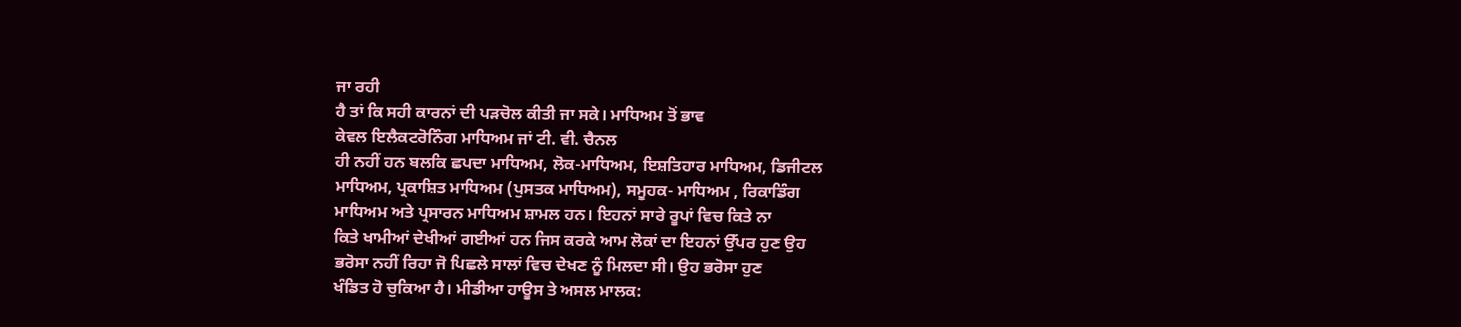ਜਾ ਰਹੀ
ਹੈ ਤਾਂ ਕਿ ਸਹੀ ਕਾਰਨਾਂ ਦੀ ਪੜਚੋਲ ਕੀਤੀ ਜਾ ਸਕੇ। ਮਾਧਿਅਮ ਤੋਂ ਭਾਵ
ਕੇਵਲ ਇਲੈਕਟਰੋਨਿੰਗ ਮਾਧਿਅਮ ਜਾਂ ਟੀ. ਵੀ. ਚੈਨਲ
ਹੀ ਨਹੀਂ ਹਨ ਬਲਕਿ ਛਪਦਾ ਮਾਧਿਅਮ, ਲੋਕ-ਮਾਧਿਅਮ, ਇਸ਼ਤਿਹਾਰ ਮਾਧਿਅਮ, ਡਿਜੀਟਲ
ਮਾਧਿਅਮ, ਪ੍ਰਕਾਸ਼ਿਤ ਮਾਧਿਅਮ (ਪੁਸਤਕ ਮਾਧਿਅਮ), ਸਮੂਹਕ- ਮਾਧਿਅਮ , ਰਿਕਾਡਿੰਗ
ਮਾਧਿਅਮ ਅਤੇ ਪ੍ਰਸਾਰਨ ਮਾਧਿਅਮ ਸ਼ਾਮਲ ਹਨ। ਇਹਨਾਂ ਸਾਰੇ ਰੂਪਾਂ ਵਿਚ ਕਿਤੇ ਨਾ
ਕਿਤੇ ਖਾਮੀਆਂ ਦੇਖੀਆਂ ਗਈਆਂ ਹਨ ਜਿਸ ਕਰਕੇ ਆਮ ਲੋਕਾਂ ਦਾ ਇਹਨਾਂ ਉੱਪਰ ਹੁਣ ਉਹ
ਭਰੋਸਾ ਨਹੀਂ ਰਿਹਾ ਜੋ ਪਿਛਲੇ ਸਾਲਾਂ ਵਿਚ ਦੇਖਣ ਨੂੰ ਮਿਲਦਾ ਸੀ। ਉਹ ਭਰੋਸਾ ਹੁਣ
ਖੰਡਿਤ ਹੋ ਚੁਕਿਆ ਹੈ। ਮੀਡੀਆ ਹਾਊਸ ਤੇ ਅਸਲ ਮਾਲਕ: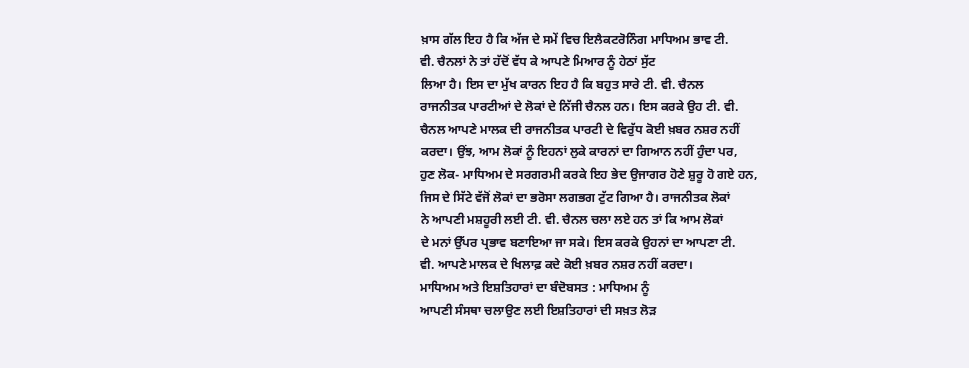ਖ਼ਾਸ ਗੱਲ ਇਹ ਹੈ ਕਿ ਅੱਜ ਦੇ ਸਮੇਂ ਵਿਚ ਇਲੈਕਟਰੋਨਿੰਗ ਮਾਧਿਅਮ ਭਾਵ ਟੀ.
ਵੀ. ਚੈਨਲਾਂ ਨੇ ਤਾਂ ਹੱਦੋਂ ਵੱਧ ਕੇ ਆਪਣੇ ਮਿਆਰ ਨੂੰ ਹੇਠਾਂ ਸੁੱਟ
ਲਿਆ ਹੈ। ਇਸ ਦਾ ਮੁੱਖ ਕਾਰਨ ਇਹ ਹੈ ਕਿ ਬਹੁਤ ਸਾਰੇ ਟੀ. ਵੀ. ਚੈਨਲ
ਰਾਜਨੀਤਕ ਪਾਰਟੀਆਂ ਦੇ ਲੋਕਾਂ ਦੇ ਨਿੱਜੀ ਚੈਨਲ ਹਨ। ਇਸ ਕਰਕੇ ਉਹ ਟੀ. ਵੀ.
ਚੈਨਲ ਆਪਣੇ ਮਾਲਕ ਦੀ ਰਾਜਨੀਤਕ ਪਾਰਟੀ ਦੇ ਵਿਰੁੱਧ ਕੋਈ ਖ਼ਬਰ ਨਸ਼ਰ ਨਹੀਂ
ਕਰਦਾ। ਉਂਝ, ਆਮ ਲੋਕਾਂ ਨੂੰ ਇਹਨਾਂ ਲੁਕੇ ਕਾਰਨਾਂ ਦਾ ਗਿਆਨ ਨਹੀਂ ਹੁੰਦਾ ਪਰ,
ਹੁਣ ਲੋਕ- ਮਾਧਿਅਮ ਦੇ ਸਰਗਰਮੀ ਕਰਕੇ ਇਹ ਭੇਦ ਉਜਾਗਰ ਹੋਣੇ ਸ਼ੁਰੂ ਹੋ ਗਏ ਹਨ,
ਜਿਸ ਦੇ ਸਿੱਟੇ ਵੱਜੋਂ ਲੋਕਾਂ ਦਾ ਭਰੋਸਾ ਲਗਭਗ ਟੁੱਟ ਗਿਆ ਹੈ। ਰਾਜਨੀਤਕ ਲੋਕਾਂ
ਨੇ ਆਪਣੀ ਮਸ਼ਹੂਰੀ ਲਈ ਟੀ. ਵੀ. ਚੈਨਲ ਚਲਾ ਲਏ ਹਨ ਤਾਂ ਕਿ ਆਮ ਲੋਕਾਂ
ਦੇ ਮਨਾਂ ਉੱਪਰ ਪ੍ਰਭਾਵ ਬਣਾਇਆ ਜਾ ਸਕੇ। ਇਸ ਕਰਕੇ ਉਹਨਾਂ ਦਾ ਆਪਣਾ ਟੀ.
ਵੀ. ਆਪਣੇ ਮਾਲਕ ਦੇ ਖਿਲਾਫ਼ ਕਦੇ ਕੋਈ ਖ਼ਬਰ ਨਸ਼ਰ ਨਹੀਂ ਕਰਦਾ।
ਮਾਧਿਅਮ ਅਤੇ ਇਸ਼ਤਿਹਾਰਾਂ ਦਾ ਬੰਦੋਬਸਤ : ਮਾਧਿਅਮ ਨੂੰ
ਆਪਣੀ ਸੰਸਥਾ ਚਲਾਉਣ ਲਈ ਇਸ਼ਤਿਹਾਰਾਂ ਦੀ ਸਖ਼ਤ ਲੋੜ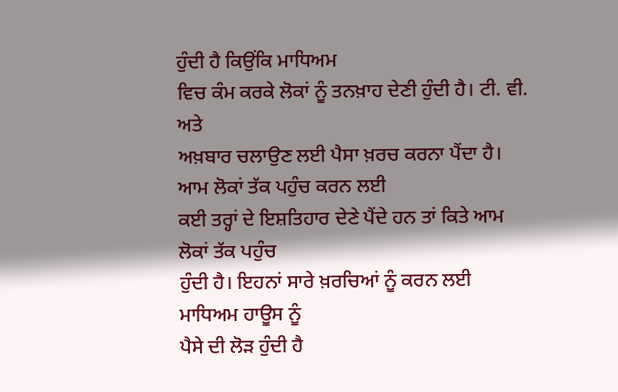ਹੁੰਦੀ ਹੈ ਕਿਉਂਕਿ ਮਾਧਿਅਮ
ਵਿਚ ਕੰਮ ਕਰਕੇ ਲੋਕਾਂ ਨੂੰ ਤਨਖ਼ਾਹ ਦੇਣੀ ਹੁੰਦੀ ਹੈ। ਟੀ. ਵੀ. ਅਤੇ
ਅਖ਼ਬਾਰ ਚਲਾਉਣ ਲਈ ਪੈਸਾ ਖ਼ਰਚ ਕਰਨਾ ਪੈਂਦਾ ਹੈ। ਆਮ ਲੋਕਾਂ ਤੱਕ ਪਹੁੰਚ ਕਰਨ ਲਈ
ਕਈ ਤਰ੍ਹਾਂ ਦੇ ਇਸ਼ਤਿਹਾਰ ਦੇਣੇ ਪੈਂਦੇ ਹਨ ਤਾਂ ਕਿਤੇ ਆਮ ਲੋਕਾਂ ਤੱਕ ਪਹੁੰਚ
ਹੁੰਦੀ ਹੈ। ਇਹਨਾਂ ਸਾਰੇ ਖ਼ਰਚਿਆਂ ਨੂੰ ਕਰਨ ਲਈ ਮਾਧਿਅਮ ਹਾਊਸ ਨੂੰ
ਪੈਸੇ ਦੀ ਲੋੜ ਹੁੰਦੀ ਹੈ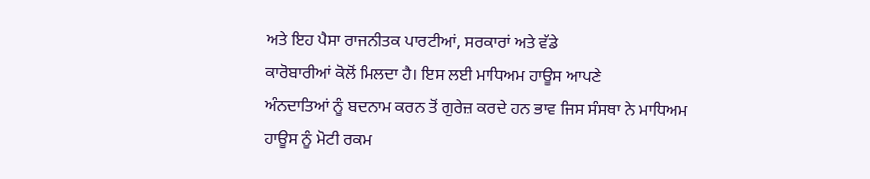ਅਤੇ ਇਹ ਪੈਸਾ ਰਾਜਨੀਤਕ ਪਾਰਟੀਆਂ, ਸਰਕਾਰਾਂ ਅਤੇ ਵੱਡੇ
ਕਾਰੋਬਾਰੀਆਂ ਕੋਲੋਂ ਮਿਲਦਾ ਹੈ। ਇਸ ਲਈ ਮਾਧਿਅਮ ਹਾਊਸ ਆਪਣੇ
ਅੰਨਦਾਤਿਆਂ ਨੂੰ ਬਦਨਾਮ ਕਰਨ ਤੋਂ ਗੁਰੇਜ਼ ਕਰਦੇ ਹਨ ਭਾਵ ਜਿਸ ਸੰਸਥਾ ਨੇ ਮਾਧਿਅਮ
ਹਾਊਸ ਨੂੰ ਮੋਟੀ ਰਕਮ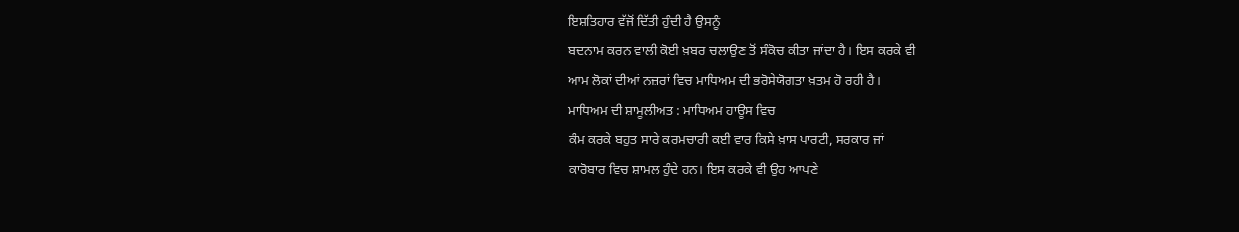ਇਸ਼ਤਿਹਾਰ ਵੱਜੋਂ ਦਿੱਤੀ ਹੁੰਦੀ ਹੈ ਉਸਨੂੰ
ਬਦਨਾਮ ਕਰਨ ਵਾਲੀ ਕੋਈ ਖ਼ਬਰ ਚਲਾਉਣ ਤੋਂ ਸੰਕੋਚ ਕੀਤਾ ਜਾਂਦਾ ਹੈ। ਇਸ ਕਰਕੇ ਵੀ
ਆਮ ਲੋਕਾਂ ਦੀਆਂ ਨਜ਼ਰਾਂ ਵਿਚ ਮਾਧਿਅਮ ਦੀ ਭਰੋਸੇਯੋਗਤਾ ਖ਼ਤਮ ਹੋ ਰਹੀ ਹੈ।
ਮਾਧਿਅਮ ਦੀ ਸ਼ਾਮੂਲੀਅਤ : ਮਾਧਿਅਮ ਹਾਊਸ ਵਿਚ
ਕੰਮ ਕਰਕੇ ਬਹੁਤ ਸਾਰੇ ਕਰਮਚਾਰੀ ਕਈ ਵਾਰ ਕਿਸੇ ਖ਼ਾਸ ਪਾਰਟੀ, ਸਰਕਾਰ ਜਾਂ
ਕਾਰੋਬਾਰ ਵਿਚ ਸ਼ਾਮਲ ਹੁੰਦੇ ਹਨ। ਇਸ ਕਰਕੇ ਵੀ ਉਹ ਆਪਣੇ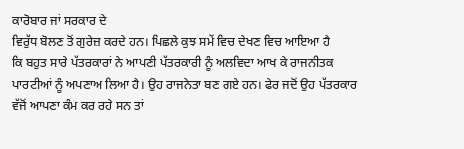ਕਾਰੋਬਾਰ ਜਾਂ ਸਰਕਾਰ ਦੇ
ਵਿਰੁੱਧ ਬੋਲਣ ਤੋਂ ਗੁਰੇਜ਼ ਕਰਦੇ ਹਨ। ਪਿਛਲੇ ਕੁਝ ਸਮੇਂ ਵਿਚ ਦੇਖਣ ਵਿਚ ਆਇਆ ਹੈ
ਕਿ ਬਹੁਤ ਸਾਰੇ ਪੱਤਰਕਾਰਾਂ ਨੇ ਆਪਣੀ ਪੱਤਰਕਾਰੀ ਨੂੰ ਅਲਵਿਦਾ ਆਖ ਕੇ ਰਾਜਨੀਤਕ
ਪਾਰਟੀਆਂ ਨੂੰ ਅਪਣਾਅ ਲਿਆ ਹੈ। ਉਹ ਰਾਜਨੇਤਾ ਬਣ ਗਏ ਹਨ। ਫੇਰ ਜਦੋਂ ਉਹ ਪੱਤਰਕਾਰ
ਵੱਜੋਂ ਆਪਣਾ ਕੰਮ ਕਰ ਰਹੇ ਸਨ ਤਾਂ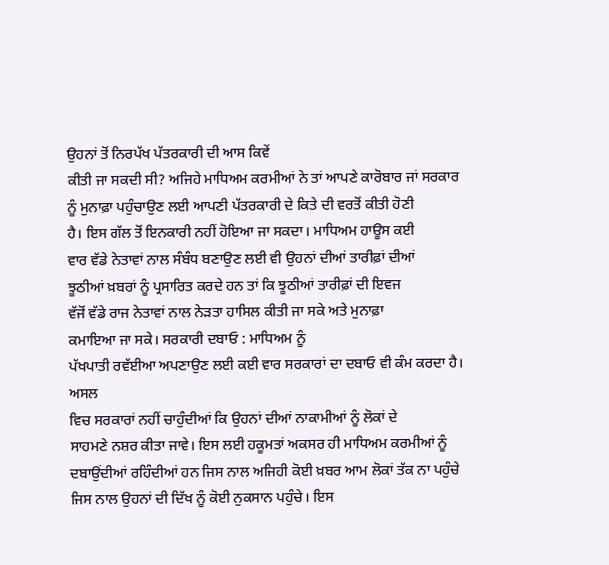ਉਹਨਾਂ ਤੋਂ ਨਿਰਪੱਖ ਪੱਤਰਕਾਰੀ ਦੀ ਆਸ ਕਿਵੇਂ
ਕੀਤੀ ਜਾ ਸਕਦੀ ਸੀ? ਅਜਿਹੇ ਮਾਧਿਅਮ ਕਰਮੀਆਂ ਨੇ ਤਾਂ ਆਪਣੇ ਕਾਰੋਬਾਰ ਜਾਂ ਸਰਕਾਰ
ਨੂੰ ਮੁਨਾਫ਼ਾ ਪਹੁੰਚਾਉਣ ਲਈ ਆਪਣੀ ਪੱਤਰਕਾਰੀ ਦੇ ਕਿਤੇ ਦੀ ਵਰਤੋਂ ਕੀਤੀ ਹੋਣੀ
ਹੈ। ਇਸ ਗੱਲ ਤੋਂ ਇਨਕਾਰੀ ਨਹੀਂ ਹੋਇਆ ਜਾ ਸਕਦਾ। ਮਾਧਿਅਮ ਹਾਊਸ ਕਈ
ਵਾਰ ਵੱਡੇ ਨੇਤਾਵਾਂ ਨਾਲ ਸੰਬੰਧ ਬਣਾਉਣ ਲਈ ਵੀ ਉਹਨਾਂ ਦੀਆਂ ਤਾਰੀਫ਼ਾਂ ਦੀਆਂ
ਝੂਠੀਆਂ ਖ਼ਬਰਾਂ ਨੂੰ ਪ੍ਰਸਾਰਿਤ ਕਰਦੇ ਹਨ ਤਾਂ ਕਿ ਝੂਠੀਆਂ ਤਾਰੀਫ਼ਾਂ ਦੀ ਇਵਜ
ਵੱਜੋਂ ਵੱਡੇ ਰਾਜ ਨੇਤਾਵਾਂ ਨਾਲ ਨੇੜਤਾ ਹਾਸਿਲ ਕੀਤੀ ਜਾ ਸਕੇ ਅਤੇ ਮੁਨਾਫ਼ਾ
ਕਮਾਇਆ ਜਾ ਸਕੇ। ਸਰਕਾਰੀ ਦਬਾਓ : ਮਾਧਿਅਮ ਨੂੰ
ਪੱਖਪਾਤੀ ਰਵੱਈਆ ਅਪਣਾਉਣ ਲਈ ਕਈ ਵਾਰ ਸਰਕਾਰਾਂ ਦਾ ਦਬਾਓ ਵੀ ਕੰਮ ਕਰਦਾ ਹੈ। ਅਸਲ
ਵਿਚ ਸਰਕਾਰਾਂ ਨਹੀਂ ਚਾਹੁੰਦੀਆਂ ਕਿ ਉਹਨਾਂ ਦੀਆਂ ਨਾਕਾਮੀਆਂ ਨੂੰ ਲੋਕਾਂ ਦੇ
ਸਾਹਮਣੇ ਨਸ਼ਰ ਕੀਤਾ ਜਾਵੇ। ਇਸ ਲਈ ਹਕੂਮਤਾਂ ਅਕਸਰ ਹੀ ਮਾਧਿਅਮ ਕਰਮੀਆਂ ਨੂੰ
ਦਬਾਉਂਦੀਆਂ ਰਹਿੰਦੀਆਂ ਹਨ ਜਿਸ ਨਾਲ ਅਜਿਹੀ ਕੋਈ ਖ਼ਬਰ ਆਮ ਲੋਕਾਂ ਤੱਕ ਨਾ ਪਹੁੰਚੇ
ਜਿਸ ਨਾਲ ਉਹਨਾਂ ਦੀ ਦਿੱਖ ਨੂੰ ਕੋਈ ਨੁਕਸਾਨ ਪਹੁੰਚੇ। ਇਸ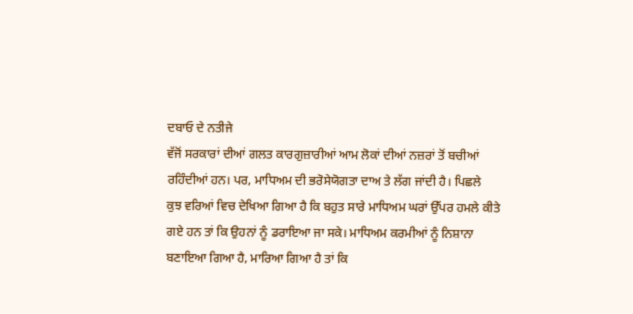ਦਬਾਓ ਦੇ ਨਤੀਜੇ
ਵੱਜੋਂ ਸਰਕਾਰਾਂ ਦੀਆਂ ਗਲਤ ਕਾਰਗੁਜ਼ਾਰੀਆਂ ਆਮ ਲੋਕਾਂ ਦੀਆਂ ਨਜ਼ਰਾਂ ਤੋਂ ਬਚੀਆਂ
ਰਹਿੰਦੀਆਂ ਹਨ। ਪਰ, ਮਾਧਿਅਮ ਦੀ ਭਰੋਸੇਯੋਗਤਾ ਦਾਅ ਤੇ ਲੱਗ ਜਾਂਦੀ ਹੈ। ਪਿਛਲੇ
ਕੁਝ ਵਰਿਆਂ ਵਿਚ ਦੇਖਿਆ ਗਿਆ ਹੈ ਕਿ ਬਹੁਤ ਸਾਰੇ ਮਾਧਿਅਮ ਘਰਾਂ ਉੱਪਰ ਹਮਲੇ ਕੀਤੇ
ਗਏ ਹਨ ਤਾਂ ਕਿ ਉਹਨਾਂ ਨੂੰ ਡਰਾਇਆ ਜਾ ਸਕੇ। ਮਾਧਿਅਮ ਕਰਮੀਆਂ ਨੂੰ ਨਿਸ਼ਾਨਾ
ਬਣਾਇਆ ਗਿਆ ਹੈ, ਮਾਰਿਆ ਗਿਆ ਹੈ ਤਾਂ ਕਿ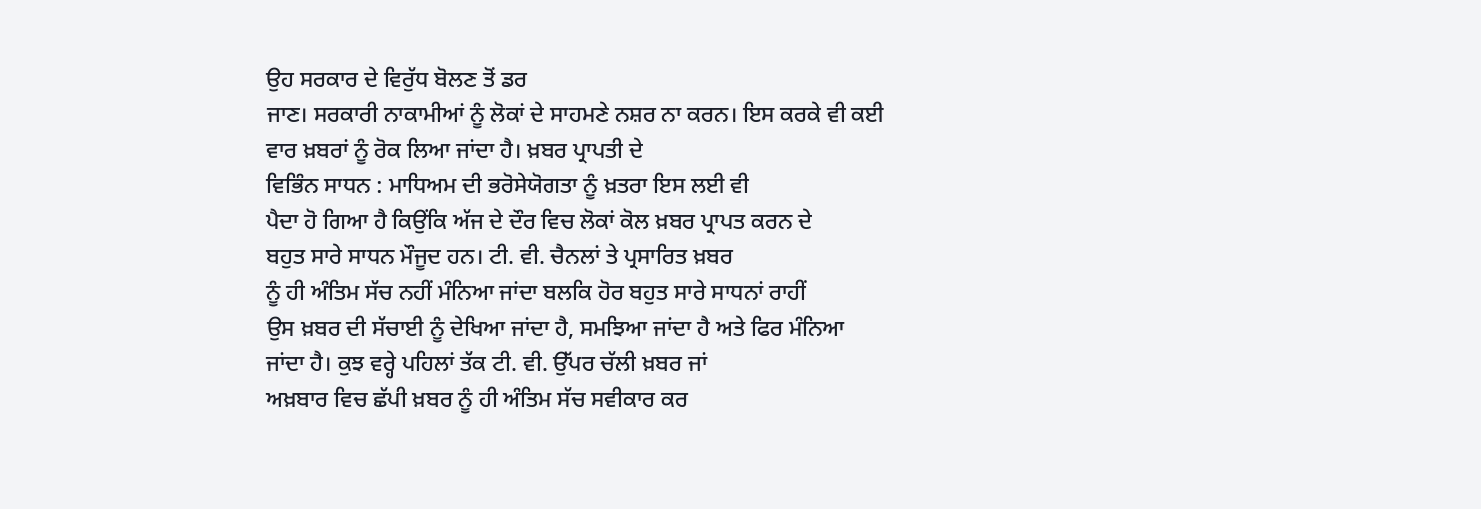ਉਹ ਸਰਕਾਰ ਦੇ ਵਿਰੁੱਧ ਬੋਲਣ ਤੋਂ ਡਰ
ਜਾਣ। ਸਰਕਾਰੀ ਨਾਕਾਮੀਆਂ ਨੂੰ ਲੋਕਾਂ ਦੇ ਸਾਹਮਣੇ ਨਸ਼ਰ ਨਾ ਕਰਨ। ਇਸ ਕਰਕੇ ਵੀ ਕਈ
ਵਾਰ ਖ਼ਬਰਾਂ ਨੂੰ ਰੋਕ ਲਿਆ ਜਾਂਦਾ ਹੈ। ਖ਼ਬਰ ਪ੍ਰਾਪਤੀ ਦੇ
ਵਿਭਿੰਨ ਸਾਧਨ : ਮਾਧਿਅਮ ਦੀ ਭਰੋਸੇਯੋਗਤਾ ਨੂੰ ਖ਼ਤਰਾ ਇਸ ਲਈ ਵੀ
ਪੈਦਾ ਹੋ ਗਿਆ ਹੈ ਕਿਉਂਕਿ ਅੱਜ ਦੇ ਦੌਰ ਵਿਚ ਲੋਕਾਂ ਕੋਲ ਖ਼ਬਰ ਪ੍ਰਾਪਤ ਕਰਨ ਦੇ
ਬਹੁਤ ਸਾਰੇ ਸਾਧਨ ਮੌਜੂਦ ਹਨ। ਟੀ. ਵੀ. ਚੈਨਲਾਂ ਤੇ ਪ੍ਰਸਾਰਿਤ ਖ਼ਬਰ
ਨੂੰ ਹੀ ਅੰਤਿਮ ਸੱਚ ਨਹੀਂ ਮੰਨਿਆ ਜਾਂਦਾ ਬਲਕਿ ਹੋਰ ਬਹੁਤ ਸਾਰੇ ਸਾਧਨਾਂ ਰਾਹੀਂ
ਉਸ ਖ਼ਬਰ ਦੀ ਸੱਚਾਈ ਨੂੰ ਦੇਖਿਆ ਜਾਂਦਾ ਹੈ, ਸਮਝਿਆ ਜਾਂਦਾ ਹੈ ਅਤੇ ਫਿਰ ਮੰਨਿਆ
ਜਾਂਦਾ ਹੈ। ਕੁਝ ਵਰ੍ਹੇ ਪਹਿਲਾਂ ਤੱਕ ਟੀ. ਵੀ. ਉੱਪਰ ਚੱਲੀ ਖ਼ਬਰ ਜਾਂ
ਅਖ਼ਬਾਰ ਵਿਚ ਛੱਪੀ ਖ਼ਬਰ ਨੂੰ ਹੀ ਅੰਤਿਮ ਸੱਚ ਸਵੀਕਾਰ ਕਰ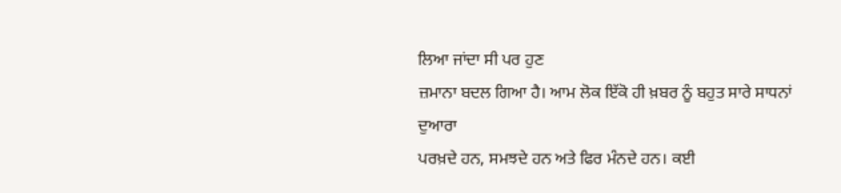ਲਿਆ ਜਾਂਦਾ ਸੀ ਪਰ ਹੁਣ
ਜ਼ਮਾਨਾ ਬਦਲ ਗਿਆ ਹੈ। ਆਮ ਲੋਕ ਇੱਕੋ ਹੀ ਖ਼ਬਰ ਨੂੰ ਬਹੁਤ ਸਾਰੇ ਸਾਧਨਾਂ ਦੁਆਰਾ
ਪਰਖ਼ਦੇ ਹਨ, ਸਮਝਦੇ ਹਨ ਅਤੇ ਫਿਰ ਮੰਨਦੇ ਹਨ। ਕਈ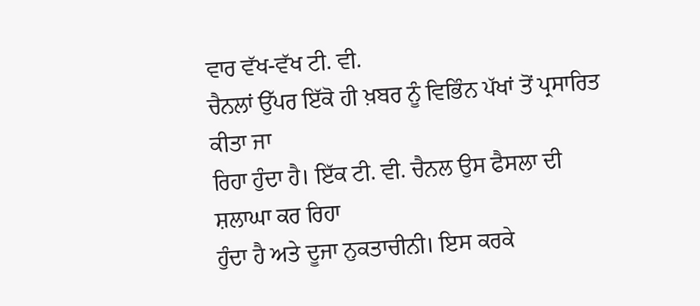ਵਾਰ ਵੱਖ-ਵੱਖ ਟੀ. ਵੀ.
ਚੈਨਲਾਂ ਉੱਪਰ ਇੱਕੋ ਹੀ ਖ਼ਬਰ ਨੂੰ ਵਿਭਿੰਨ ਪੱਖਾਂ ਤੋਂ ਪ੍ਰਸਾਰਿਤ ਕੀਤਾ ਜਾ
ਰਿਹਾ ਹੁੰਦਾ ਹੈ। ਇੱਕ ਟੀ. ਵੀ. ਚੈਨਲ ਉਸ ਫੈਸਲਾ ਦੀ ਸ਼ਲਾਘਾ ਕਰ ਰਿਹਾ
ਹੁੰਦਾ ਹੈ ਅਤੇ ਦੂਜਾ ਨੁਕਤਾਚੀਨੀ। ਇਸ ਕਰਕੇ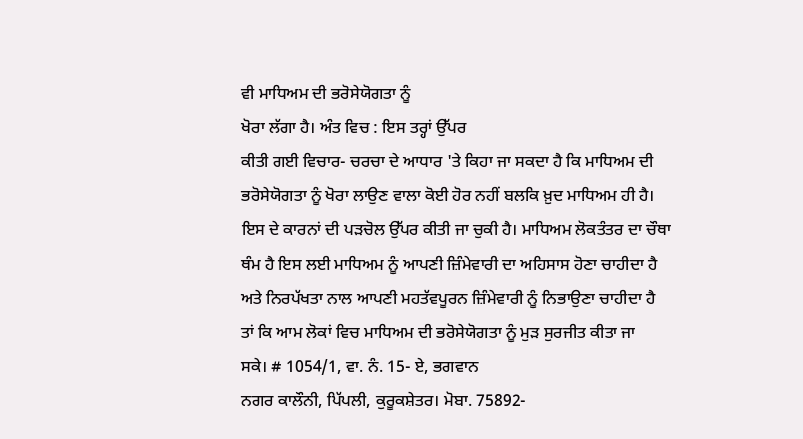ਵੀ ਮਾਧਿਅਮ ਦੀ ਭਰੋਸੇਯੋਗਤਾ ਨੂੰ
ਖੋਰਾ ਲੱਗਾ ਹੈ। ਅੰਤ ਵਿਚ : ਇਸ ਤਰ੍ਹਾਂ ਉੱਪਰ
ਕੀਤੀ ਗਈ ਵਿਚਾਰ- ਚਰਚਾ ਦੇ ਆਧਾਰ 'ਤੇ ਕਿਹਾ ਜਾ ਸਕਦਾ ਹੈ ਕਿ ਮਾਧਿਅਮ ਦੀ
ਭਰੋਸੇਯੋਗਤਾ ਨੂੰ ਖੋਰਾ ਲਾਉਣ ਵਾਲਾ ਕੋਈ ਹੋਰ ਨਹੀਂ ਬਲਕਿ ਖ਼ੁਦ ਮਾਧਿਅਮ ਹੀ ਹੈ।
ਇਸ ਦੇ ਕਾਰਨਾਂ ਦੀ ਪੜਚੋਲ ਉੱਪਰ ਕੀਤੀ ਜਾ ਚੁਕੀ ਹੈ। ਮਾਧਿਅਮ ਲੋਕਤੰਤਰ ਦਾ ਚੌਥਾ
ਥੰਮ ਹੈ ਇਸ ਲਈ ਮਾਧਿਅਮ ਨੂੰ ਆਪਣੀ ਜ਼ਿੰਮੇਵਾਰੀ ਦਾ ਅਹਿਸਾਸ ਹੋਣਾ ਚਾਹੀਦਾ ਹੈ
ਅਤੇ ਨਿਰਪੱਖਤਾ ਨਾਲ ਆਪਣੀ ਮਹਤੱਵਪੂਰਨ ਜ਼ਿੰਮੇਵਾਰੀ ਨੂੰ ਨਿਭਾਉਣਾ ਚਾਹੀਦਾ ਹੈ
ਤਾਂ ਕਿ ਆਮ ਲੋਕਾਂ ਵਿਚ ਮਾਧਿਅਮ ਦੀ ਭਰੋਸੇਯੋਗਤਾ ਨੂੰ ਮੁੜ ਸੁਰਜੀਤ ਕੀਤਾ ਜਾ
ਸਕੇ। # 1054/1, ਵਾ. ਨੰ. 15- ਏ, ਭਗਵਾਨ
ਨਗਰ ਕਾਲੌਨੀ, ਪਿੱਪਲੀ, ਕੁਰੂਕਸ਼ੇਤਰ। ਮੋਬਾ. 75892-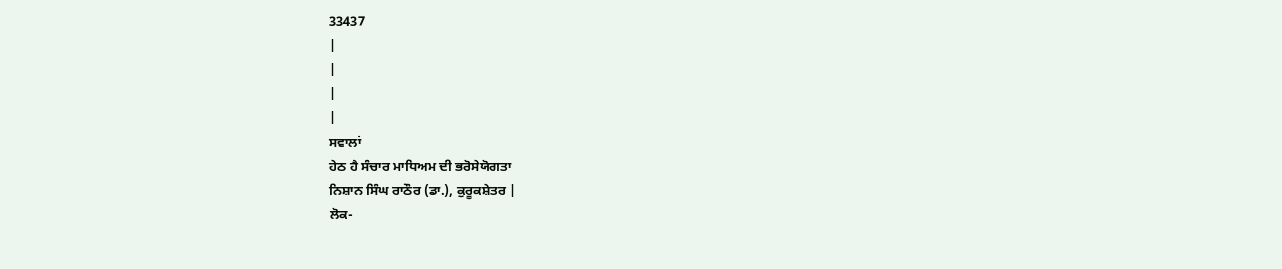33437
|
|
|
|
ਸਵਾਲਾਂ
ਹੇਠ ਹੈ ਸੰਚਾਰ ਮਾਧਿਅਮ ਦੀ ਭਰੋਸੇਯੋਗਤਾ
ਨਿਸ਼ਾਨ ਸਿੰਘ ਰਾਠੌਰ (ਡਾ.), ਕੁਰੂਕਸ਼ੇਤਰ |
ਲੋਕ-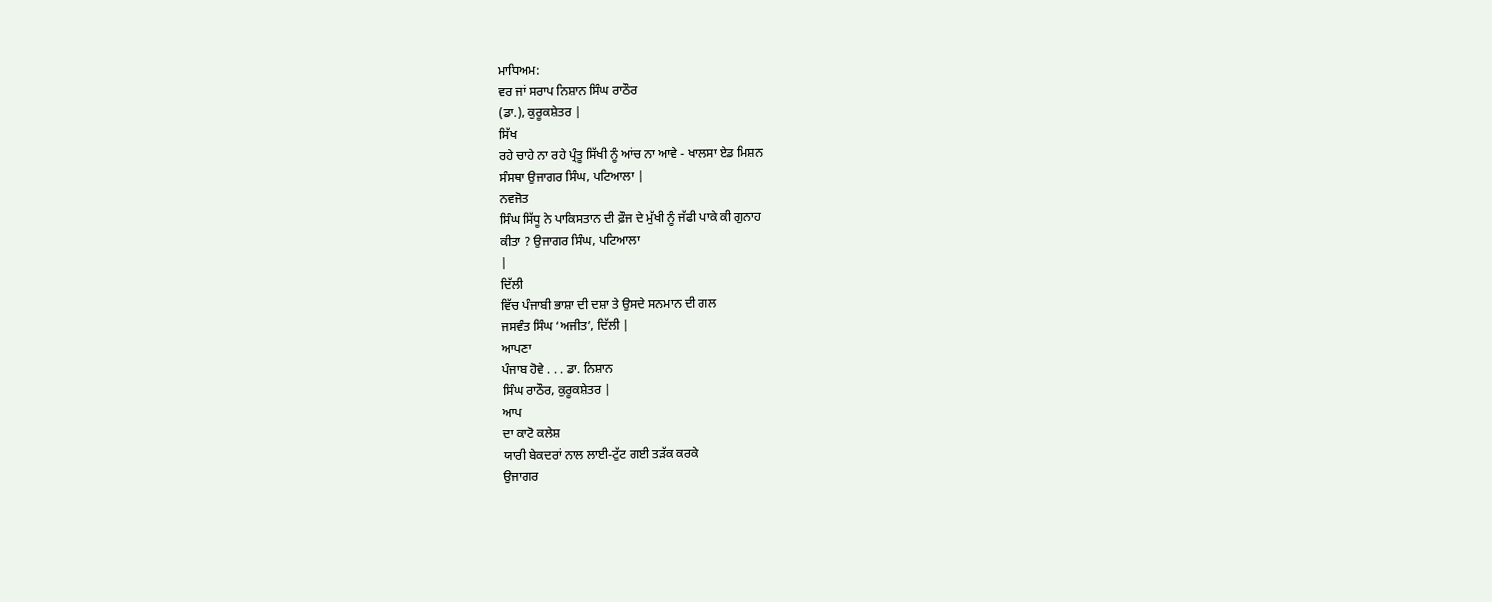ਮਾਧਿਅਮ:
ਵਰ ਜਾਂ ਸਰਾਪ ਨਿਸ਼ਾਨ ਸਿੰਘ ਰਾਠੌਰ
(ਡਾ.), ਕੁਰੂਕਸ਼ੇਤਰ |
ਸਿੱਖ
ਰਹੇ ਚਾਹੇ ਨਾ ਰਹੇ ਪ੍ਰੰਤੂ ਸਿੱਖੀ ਨੂੰ ਆਂਚ ਨਾ ਆਵੇ - ਖਾਲਸਾ ਏਡ ਮਿਸ਼ਨ
ਸੰਸਥਾ ਉਜਾਗਰ ਸਿੰਘ, ਪਟਿਆਲਾ |
ਨਵਜੋਤ
ਸਿੰਘ ਸਿੱਧੂ ਨੇ ਪਾਕਿਸਤਾਨ ਦੀ ਫ਼ੌਜ ਦੇ ਮੁੱਖੀ ਨੂੰ ਜੱਫੀ ਪਾਕੇ ਕੀ ਗੁਨਾਹ
ਕੀਤਾ ? ਉਜਾਗਰ ਸਿੰਘ, ਪਟਿਆਲਾ
|
ਦਿੱਲੀ
ਵਿੱਚ ਪੰਜਾਬੀ ਭਾਸ਼ਾ ਦੀ ਦਸ਼ਾ ਤੇ ਉਸਦੇ ਸਨਮਾਨ ਦੀ ਗਲ
ਜਸਵੰਤ ਸਿੰਘ ‘ਅਜੀਤ’, ਦਿੱਲੀ |
ਆਪਣਾ
ਪੰਜਾਬ ਹੋਵੇ . . . ਡਾ. ਨਿਸ਼ਾਨ
ਸਿੰਘ ਰਾਠੌਰ, ਕੁਰੂਕਸ਼ੇਤਰ |
ਆਪ
ਦਾ ਕਾਟੋ ਕਲੇਸ਼
ਯਾਰੀ ਬੇਕਦਰਾਂ ਨਾਲ ਲਾਈ-ਟੁੱਟ ਗਈ ਤੜੱਕ ਕਰਕੇ
ਉਜਾਗਰ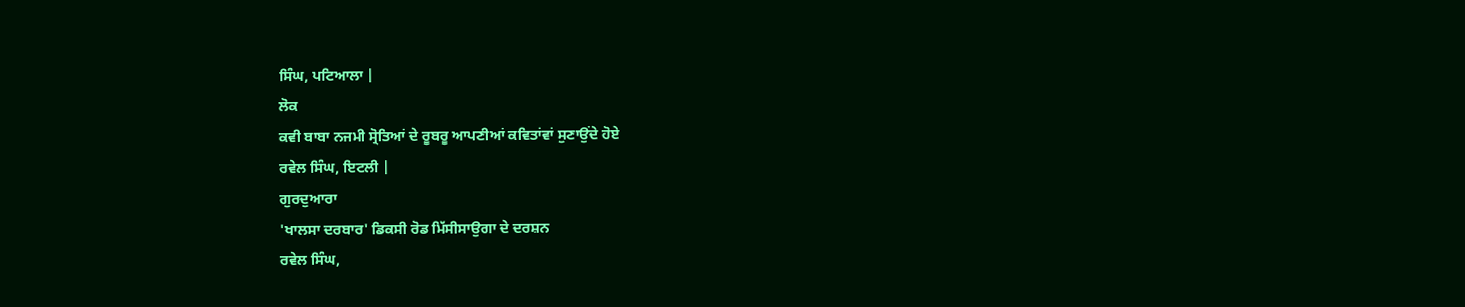ਸਿੰਘ, ਪਟਿਆਲਾ |
ਲੋਕ
ਕਵੀ ਬਾਬਾ ਨਜਮੀ ਸ੍ਰੋਤਿਆਂ ਦੇ ਰੂਬਰੂ ਆਪਣੀਆਂ ਕਵਿਤਾਂਵਾਂ ਸੁਣਾਉਂਦੇ ਹੋਏ
ਰਵੇਲ ਸਿੰਘ, ਇਟਲੀ |
ਗੁਰਦੁਆਰਾ
'ਖਾਲਸਾ ਦਰਬਾਰ' ਡਿਕਸੀ ਰੋਡ ਮਿੱਸੀਸਾਉਗਾ ਦੇ ਦਰਸ਼ਨ
ਰਵੇਲ ਸਿੰਘ,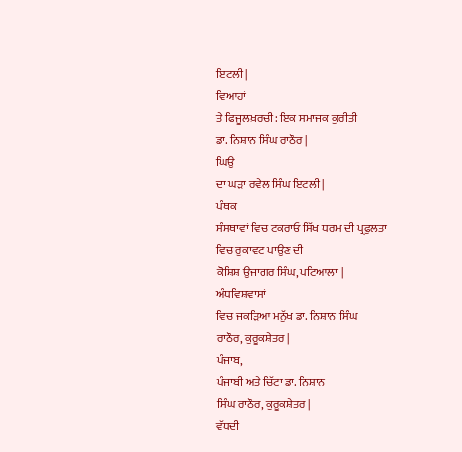ਇਟਲੀ |
ਵਿਆਹਾਂ
ਤੇ ਫਿਜੂਲਖ਼ਰਚੀ: ਇਕ ਸਮਾਜਕ ਕੁਰੀਤੀ
ਡਾ. ਨਿਸ਼ਾਨ ਸਿੰਘ ਰਾਠੌਰ |
ਘਿਉ
ਦਾ ਘੜਾ ਰਵੇਲ ਸਿੰਘ ਇਟਲੀ |
ਪੰਥਕ
ਸੰਸਥਾਵਾਂ ਵਿਚ ਟਕਰਾਓ ਸਿੱਖ ਧਰਮ ਦੀ ਪ੍ਰਫੁਲਤਾ ਵਿਚ ਰੁਕਾਵਟ ਪਾਉਣ ਦੀ
ਕੋਸ਼ਿਸ਼ ਉਜਾਗਰ ਸਿੰਘ, ਪਟਿਆਲਾ |
ਅੰਧਵਿਸ਼ਵਾਸਾਂ
ਵਿਚ ਜਕੜਿਆ ਮਨੁੱਖ ਡਾ. ਨਿਸ਼ਾਨ ਸਿੰਘ
ਰਾਠੌਰ, ਕੁਰੂਕਸ਼ੇਤਰ |
ਪੰਜਾਬ,
ਪੰਜਾਬੀ ਅਤੇ ਚਿੱਟਾ ਡਾ. ਨਿਸ਼ਾਨ
ਸਿੰਘ ਰਾਠੌਰ, ਕੁਰੂਕਸ਼ੇਤਰ |
ਵੱਧਦੀ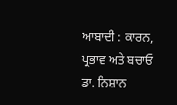ਆਬਾਦੀ : ਕਾਰਨ, ਪ੍ਰਭਾਵ ਅਤੇ ਬਚਾਓ
ਡਾ. ਨਿਸ਼ਾਨ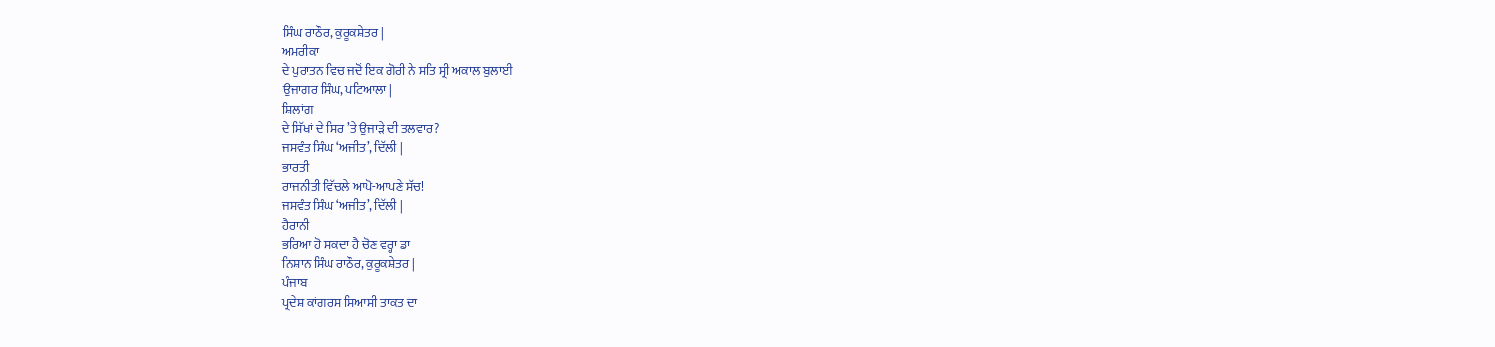ਸਿੰਘ ਰਾਠੌਰ, ਕੁਰੂਕਸ਼ੇਤਰ |
ਅਮਰੀਕਾ
ਦੇ ਪੁਰਾਤਨ ਵਿਚ ਜਦੋਂ ਇਕ ਗੋਰੀ ਨੇ ਸਤਿ ਸ੍ਰੀ ਅਕਾਲ ਬੁਲਾਈ
ਉਜਾਗਰ ਸਿੰਘ, ਪਟਿਆਲਾ |
ਸ਼ਿਲਾਂਗ
ਦੇ ਸਿੱਖਾਂ ਦੇ ਸਿਰ ’ਤੇ ਉਜਾੜੇ ਦੀ ਤਲਵਾਰ?
ਜਸਵੰਤ ਸਿੰਘ ‘ਅਜੀਤ’, ਦਿੱਲੀ |
ਭਾਰਤੀ
ਰਾਜਨੀਤੀ ਵਿੱਚਲੇ ਆਪੋ-ਆਪਣੇ ਸੱਚ!
ਜਸਵੰਤ ਸਿੰਘ ‘ਅਜੀਤ’, ਦਿੱਲੀ |
ਹੈਰਾਨੀ
ਭਰਿਆ ਹੋ ਸਕਦਾ ਹੈ ਚੋਣ ਵਰ੍ਹਾ ਡਾ
ਨਿਸ਼ਾਨ ਸਿੰਘ ਰਾਠੌਰ, ਕੁਰੂਕਸ਼ੇਤਰ |
ਪੰਜਾਬ
ਪ੍ਰਦੇਸ਼ ਕਾਂਗਰਸ ਸਿਆਸੀ ਤਾਕਤ ਦਾ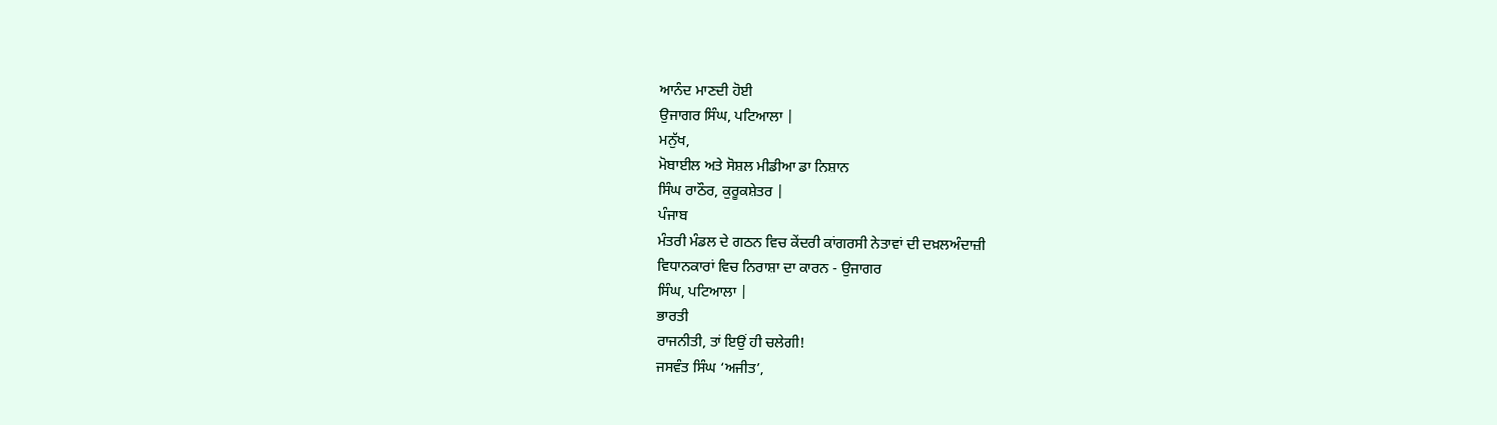ਆਨੰਦ ਮਾਣਦੀ ਹੋਈ
ਉਜਾਗਰ ਸਿੰਘ, ਪਟਿਆਲਾ |
ਮਨੁੱਖ,
ਮੋਬਾਈਲ ਅਤੇ ਸੋਸ਼ਲ ਮੀਡੀਆ ਡਾ ਨਿਸ਼ਾਨ
ਸਿੰਘ ਰਾਠੌਰ, ਕੁਰੂਕਸ਼ੇਤਰ |
ਪੰਜਾਬ
ਮੰਤਰੀ ਮੰਡਲ ਦੇ ਗਠਨ ਵਿਚ ਕੇਂਦਰੀ ਕਾਂਗਰਸੀ ਨੇਤਾਵਾਂ ਦੀ ਦਖ਼ਲਅੰਦਾਜ਼ੀ
ਵਿਧਾਨਕਾਰਾਂ ਵਿਚ ਨਿਰਾਸ਼ਾ ਦਾ ਕਾਰਨ - ਉਜਾਗਰ
ਸਿੰਘ, ਪਟਿਆਲਾ |
ਭਾਰਤੀ
ਰਾਜਨੀਤੀ, ਤਾਂ ਇਉਂ ਹੀ ਚਲੇਗੀ!
ਜਸਵੰਤ ਸਿੰਘ ‘ਅਜੀਤ’,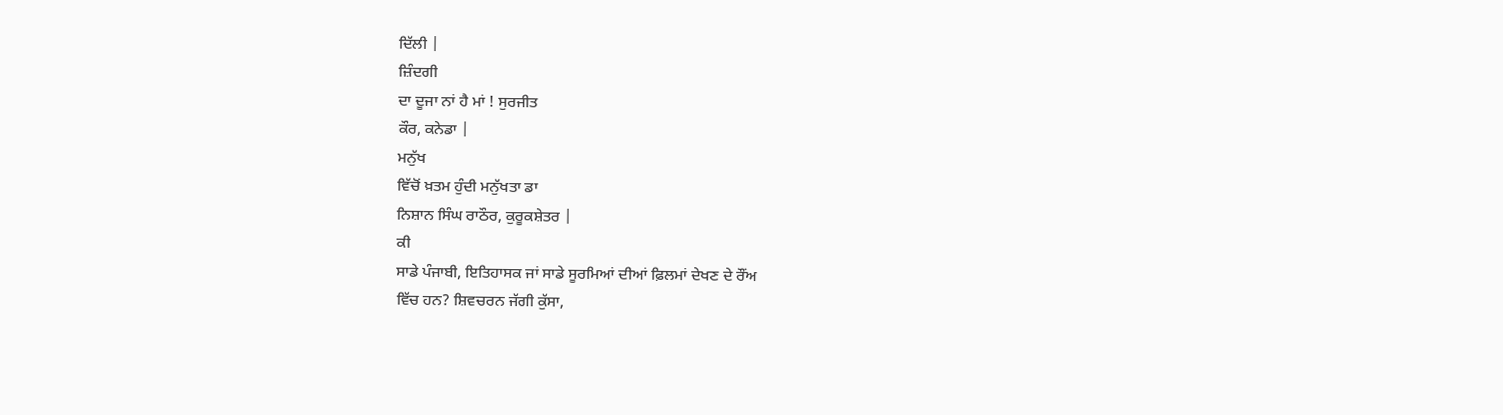ਦਿੱਲੀ |
ਜ਼ਿੰਦਗੀ
ਦਾ ਦੂਜਾ ਨਾਂ ਹੈ ਮਾਂ ! ਸੁਰਜੀਤ
ਕੌਰ, ਕਨੇਡਾ |
ਮਨੁੱਖ
ਵਿੱਚੋਂ ਖ਼ਤਮ ਹੁੰਦੀ ਮਨੁੱਖਤਾ ਡਾ
ਨਿਸ਼ਾਨ ਸਿੰਘ ਰਾਠੌਰ, ਕੁਰੂਕਸ਼ੇਤਰ |
ਕੀ
ਸਾਡੇ ਪੰਜਾਬੀ, ਇਤਿਹਾਸਕ ਜਾਂ ਸਾਡੇ ਸੂਰਮਿਆਂ ਦੀਆਂ ਫ਼ਿਲਮਾਂ ਦੇਖਣ ਦੇ ਰੌਂਅ
ਵਿੱਚ ਹਨ? ਸ਼ਿਵਚਰਨ ਜੱਗੀ ਕੁੱਸਾ,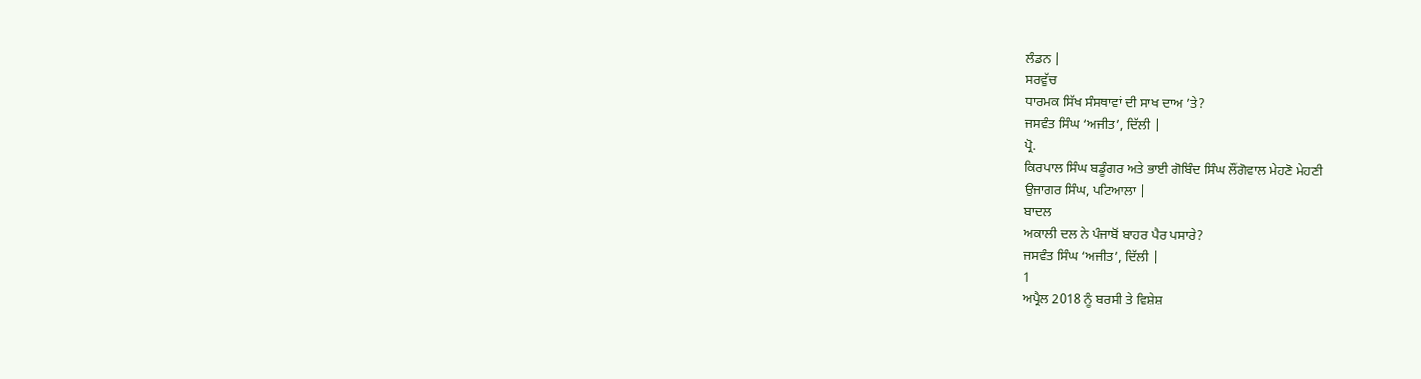ਲੰਡਨ |
ਸਰਵੁੱਚ
ਧਾਰਮਕ ਸਿੱਖ ਸੰਸਥਾਵਾਂ ਦੀ ਸਾਖ ਦਾਅ ’ਤੇ?
ਜਸਵੰਤ ਸਿੰਘ ‘ਅਜੀਤ’, ਦਿੱਲੀ |
ਪ੍ਰੋ.
ਕਿਰਪਾਲ ਸਿੰਘ ਬਡੂੰਗਰ ਅਤੇ ਭਾਈ ਗੋਬਿੰਦ ਸਿੰਘ ਲੌਂਗੋਵਾਲ ਮੇਹਣੋ ਮੇਹਣੀ
ਉਜਾਗਰ ਸਿੰਘ, ਪਟਿਆਲਾ |
ਬਾਦਲ
ਅਕਾਲੀ ਦਲ ਨੇ ਪੰਜਾਬੋਂ ਬਾਹਰ ਪੈਰ ਪਸਾਰੇ?
ਜਸਵੰਤ ਸਿੰਘ ‘ਅਜੀਤ’, ਦਿੱਲੀ |
1
ਅਪ੍ਰੈਲ 2018 ਨੂੰ ਬਰਸੀ ਤੇ ਵਿਸ਼ੇਸ਼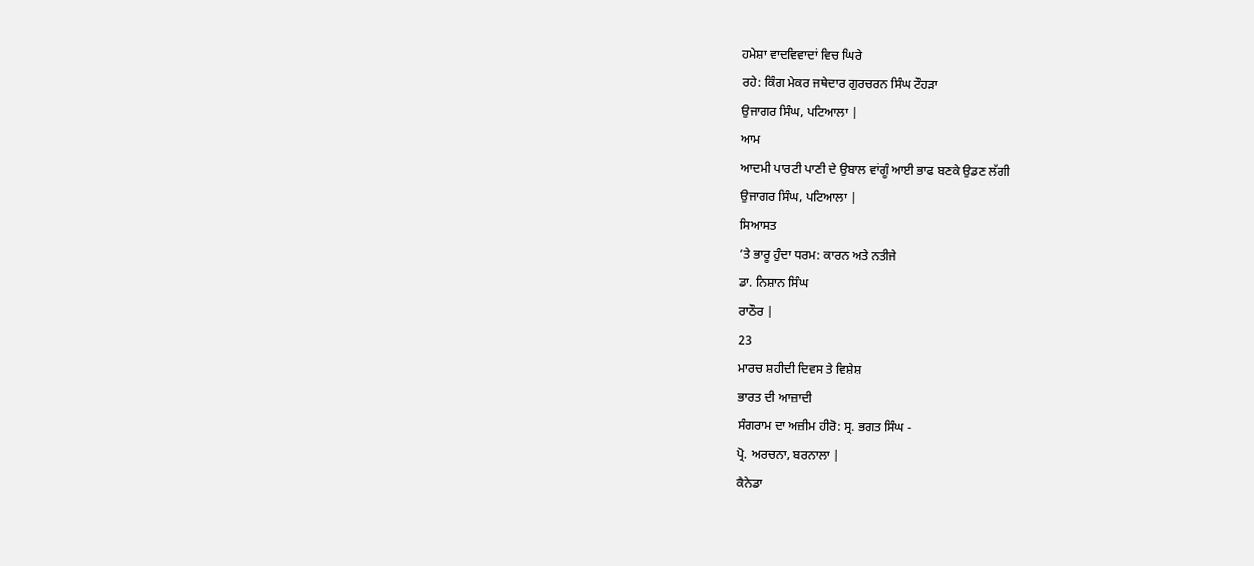ਹਮੇਸ਼ਾ ਵਾਦਵਿਵਾਦਾਂ ਵਿਚ ਘਿਰੇ
ਰਹੇ: ਕਿੰਗ ਮੇਕਰ ਜਥੇਦਾਰ ਗੁਰਚਰਨ ਸਿੰਘ ਟੌਹੜਾ
ਉਜਾਗਰ ਸਿੰਘ, ਪਟਿਆਲਾ |
ਆਮ
ਆਦਮੀ ਪਾਰਟੀ ਪਾਣੀ ਦੇ ਉਬਾਲ ਵਾਂਗੂੰ ਆਈ ਭਾਫ ਬਣਕੇ ਉਡਣ ਲੱਗੀ
ਉਜਾਗਰ ਸਿੰਘ, ਪਟਿਆਲਾ |
ਸਿਆਸਤ
’ਤੇ ਭਾਰੂ ਹੁੰਦਾ ਧਰਮ: ਕਾਰਨ ਅਤੇ ਨਤੀਜੇ
ਡਾ. ਨਿਸ਼ਾਨ ਸਿੰਘ
ਰਾਠੌਰ |
23
ਮਾਰਚ ਸ਼ਹੀਦੀ ਦਿਵਸ ਤੇ ਵਿਸ਼ੇਸ਼
ਭਾਰਤ ਦੀ ਆਜ਼ਾਦੀ
ਸੰਗਰਾਮ ਦਾ ਅਜ਼ੀਮ ਹੀਰੋ: ਸ੍ਰ. ਭਗਤ ਸਿੰਘ -
ਪ੍ਰੋ. ਅਰਚਨਾ, ਬਰਨਾਲਾ |
ਕੈਨੇਡਾ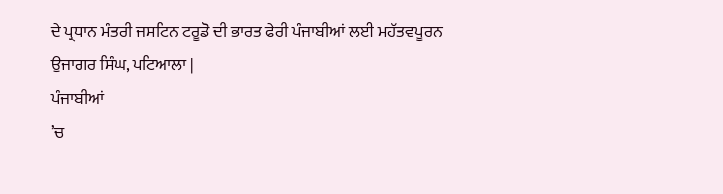ਦੇ ਪ੍ਰਧਾਨ ਮੰਤਰੀ ਜਸਟਿਨ ਟਰੂਡੋ ਦੀ ਭਾਰਤ ਫੇਰੀ ਪੰਜਾਬੀਆਂ ਲਈ ਮਹੱਤਵਪੂਰਨ
ਉਜਾਗਰ ਸਿੰਘ, ਪਟਿਆਲਾ |
ਪੰਜਾਬੀਆਂ
’ਚ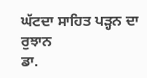ਘੱਟਦਾ ਸਾਹਿਤ ਪੜ੍ਹਨ ਦਾ ਰੁਝਾਨ
ਡਾ.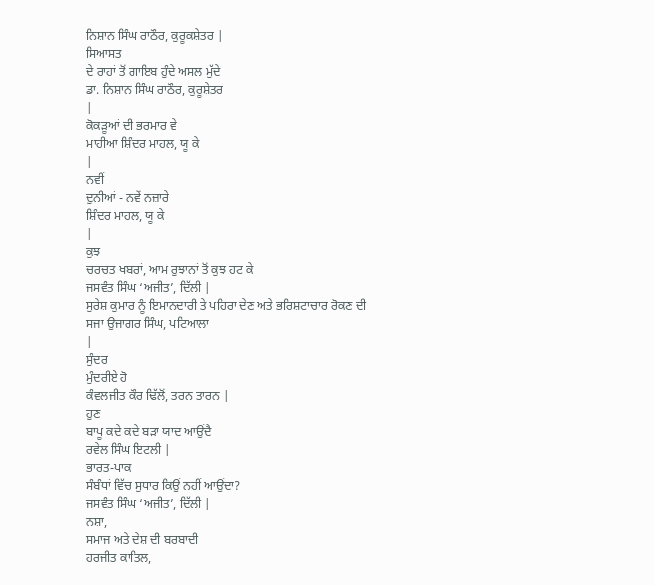ਨਿਸ਼ਾਨ ਸਿੰਘ ਰਾਠੌਰ, ਕੁਰੂਕਸ਼ੇਤਰ |
ਸਿਆਸਤ
ਦੇ ਰਾਹਾਂ ਤੋਂ ਗਾਇਬ ਹੁੰਦੇ ਅਸਲ ਮੁੱਦੇ
ਡਾ. ਨਿਸ਼ਾਨ ਸਿੰਘ ਰਾਠੌਰ, ਕੁਰੂਸ਼ੇਤਰ
|
ਕੋਕੜੂਆਂ ਦੀ ਭਰਮਾਰ ਵੇ
ਮਾਹੀਆ ਸ਼ਿੰਦਰ ਮਾਹਲ, ਯੂ ਕੇ
|
ਨਵੀਂ
ਦੁਨੀਆਂ - ਨਵੇਂ ਨਜ਼ਾਰੇ
ਸ਼ਿੰਦਰ ਮਾਹਲ, ਯੂ ਕੇ
|
ਕੁਝ
ਚਰਚਤ ਖਬਰਾਂ, ਆਮ ਰੁਝਾਨਾਂ ਤੋਂ ਕੁਝ ਹਟ ਕੇ
ਜਸਵੰਤ ਸਿੰਘ ‘ਅਜੀਤ’, ਦਿੱਲੀ |
ਸੁਰੇਸ਼ ਕੁਮਾਰ ਨੂੰ ਇਮਾਨਦਾਰੀ ਤੇ ਪਹਿਰਾ ਦੇਣ ਅਤੇ ਭਰਿਸ਼ਟਾਚਾਰ ਰੋਕਣ ਦੀ
ਸਜਾ ਉਜਾਗਰ ਸਿੰਘ, ਪਟਿਆਲਾ
|
ਸੁੰਦਰ
ਮੁੰਦਰੀਏ ਹੋ
ਕੰਵਲਜੀਤ ਕੌਰ ਢਿੱਲੋਂ, ਤਰਨ ਤਾਰਨ |
ਹੁਣ
ਬਾਪੂ ਕਦੇ ਕਦੇ ਬੜਾ ਯਾਦ ਆਉਂਦੈ
ਰਵੇਲ ਸਿੰਘ ਇਟਲੀ |
ਭਾਰਤ-ਪਾਕ
ਸੰਬੰਧਾਂ ਵਿੱਚ ਸੁਧਾਰ ਕਿਉਂ ਨਹੀਂ ਆਉਂਦਾ?
ਜਸਵੰਤ ਸਿੰਘ ‘ਅਜੀਤ’, ਦਿੱਲੀ |
ਨਸ਼ਾ,
ਸਮਾਜ ਅਤੇ ਦੇਸ਼ ਦੀ ਬਰਬਾਦੀ
ਹਰਜੀਤ ਕਾਤਿਲ,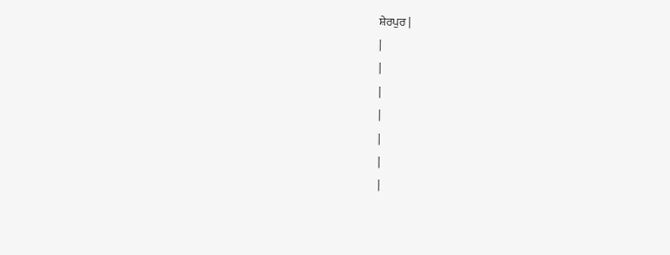ਸ਼ੇਰਪੁਰ |
|
|
|
|
|
|
|